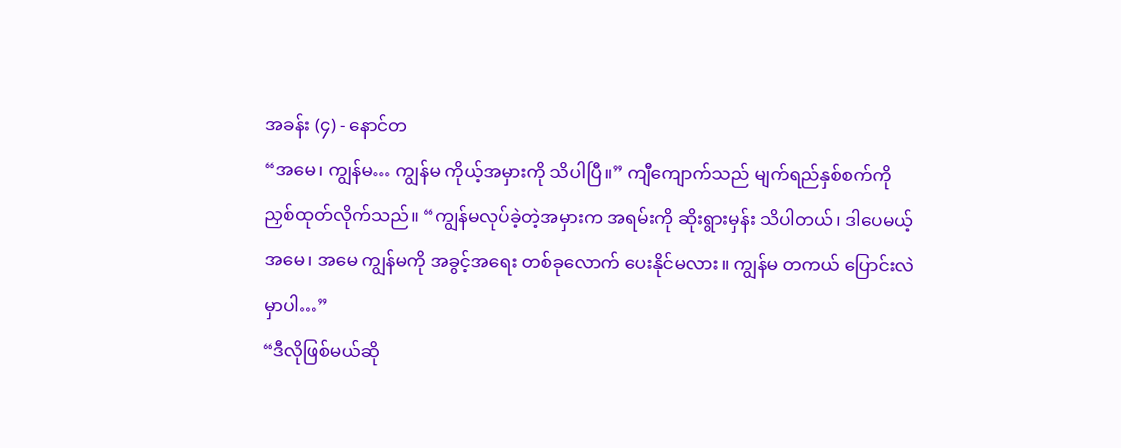အခန်း (၄) - နောင်တ
“အမေ၊ ကျွန်မ… ကျွန်မ ကိုယ့်အမှားကို သိပါပြီ။” ကျီကျောက်သည် မျက်ရည်နှစ်စက်ကို ညှစ်ထုတ်လိုက်သည်။ “ကျွန်မလုပ်ခဲ့တဲ့အမှားက အရမ်းကို ဆိုးရွားမှန်း သိပါတယ်၊ ဒါပေမယ့် အမေ၊ အမေ ကျွန်မကို အခွင့်အရေး တစ်ခုလောက် ပေးနိုင်မလား။ ကျွန်မ တကယ် ပြောင်းလဲမှာပါ…”
“ဒီလိုဖြစ်မယ်ဆို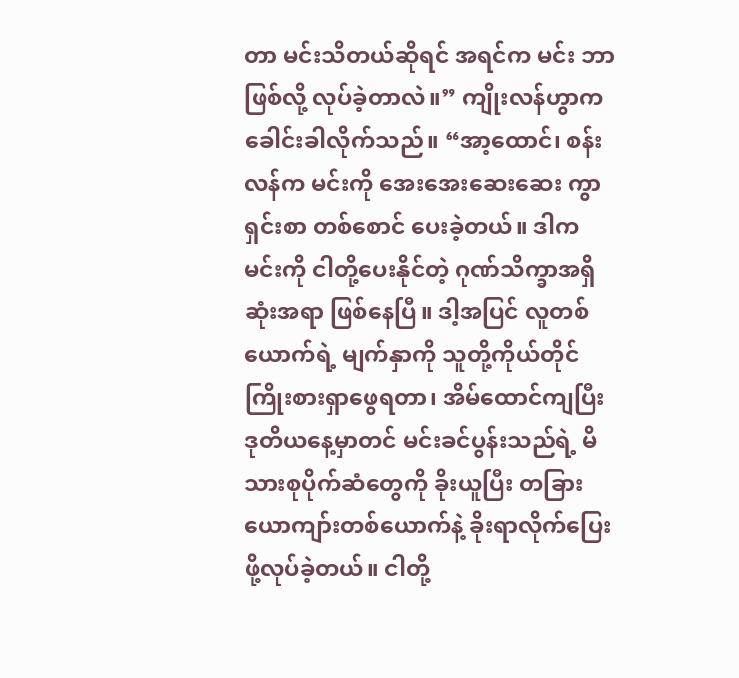တာ မင်းသိတယ်ဆိုရင် အရင်က မင်း ဘာဖြစ်လို့ လုပ်ခဲ့တာလဲ။” ကျိုးလန်ဟွာက ခေါင်းခါလိုက်သည်။ “အာ့ထောင်၊ စန်းလန်က မင်းကို အေးအေးဆေးဆေး ကွာရှင်းစာ တစ်စောင် ပေးခဲ့တယ်။ ဒါက မင်းကို ငါတို့ပေးနိုင်တဲ့ ဂုဏ်သိက္ခာအရှိဆုံးအရာ ဖြစ်နေပြီ။ ဒါ့အပြင် လူတစ်ယောက်ရဲ့ မျက်နှာကို သူတို့ကိုယ်တိုင် ကြိုးစားရှာဖွေရတာ၊ အိမ်ထောင်ကျပြီး ဒုတိယနေ့မှာတင် မင်းခင်ပွန်းသည်ရဲ့ မိသားစုပိုက်ဆံတွေကို ခိုးယူပြီး တခြားယောကျာ်းတစ်ယောက်နဲ့ ခိုးရာလိုက်ပြေးဖို့လုပ်ခဲ့တယ်။ ငါတို့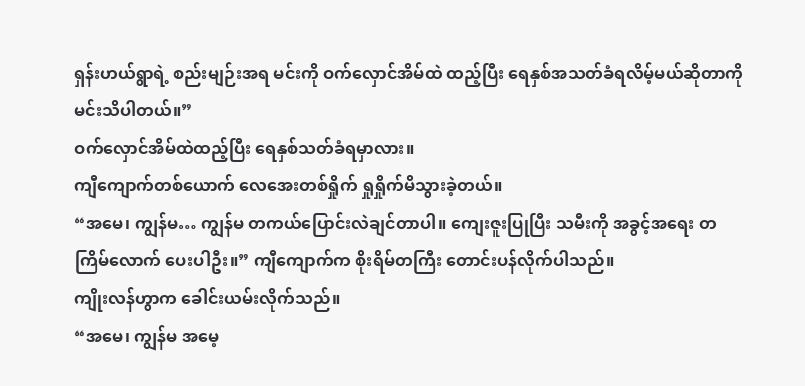ရှန်းဟယ်ရွာရဲ့ စည်းမျဉ်းအရ မင်းကို ဝက်လှောင်အိမ်ထဲ ထည့်ပြီး ရေနှစ်အသတ်ခံရလိမ့်မယ်ဆိုတာကို မင်းသိပါတယ်။”
ဝက်လှောင်အိမ်ထဲထည့်ပြီး ရေနှစ်သတ်ခံရမှာလား။
ကျီကျောက်တစ်ယောက် လေအေးတစ်ရှိုက် ရှုရှိုက်မိသွားခဲ့တယ်။
“အမေ၊ ကျွန်မ… ကျွန်မ တကယ်ပြောင်းလဲချင်တာပါ။ ကျေးဇူးပြုပြီး သမီးကို အခွင့်အရေး တကြိမ်လောက် ပေးပါဦး။” ကျီကျောက်က စိုးရိမ်တကြီး တောင်းပန်လိုက်ပါသည်။
ကျိုးလန်ဟွာက ခေါင်းယမ်းလိုက်သည်။
“အမေ၊ ကျွန်မ အမေ့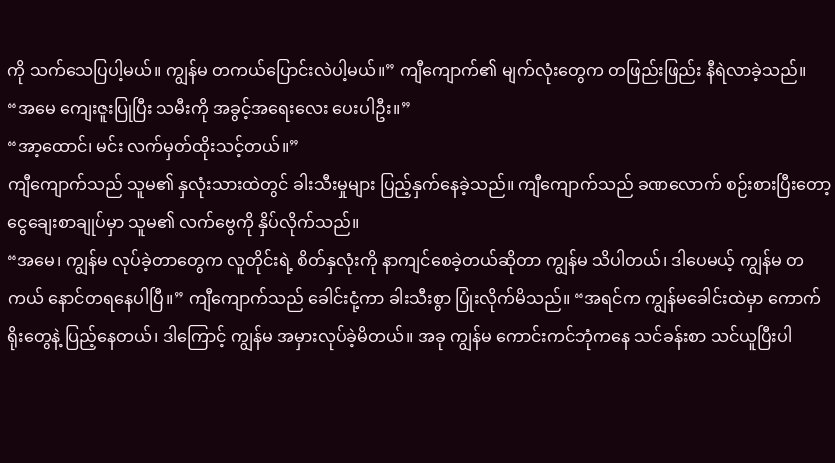ကို သက်သေပြပါ့မယ်။ ကျွန်မ တကယ်ပြောင်းလဲပါ့မယ်။” ကျီကျောက်၏ မျက်လုံးတွေက တဖြည်းဖြည်း နီရဲလာခဲ့သည်။ “အမေ ကျေးဇူးပြုပြီး သမီးကို အခွင့်အရေးလေး ပေးပါဦး။”
“အာ့ထောင်၊ မင်း လက်မှတ်ထိုးသင့်တယ်။”
ကျီကျောက်သည် သူမ၏ နှလုံးသားထဲတွင် ခါးသီးမှုများ ပြည့်နှက်နေခဲ့သည်။ ကျီကျောက်သည် ခဏလောက် စဉ်းစားပြီးတော့ ငွေချေးစာချုပ်မှာ သူမ၏ လက်ဗွေကို နှိပ်လိုက်သည်။
“အမေ၊ ကျွန်မ လုပ်ခဲ့တာတွေက လူတိုင်းရဲ့ စိတ်နှလုံးကို နာကျင်စေခဲ့တယ်ဆိုတာ ကျွန်မ သိပါတယ်၊ ဒါပေမယ့် ကျွန်မ တကယ် နောင်တရနေပါပြီ။” ကျီကျောက်သည် ခေါင်းငုံ့ကာ ခါးသီးစွာ ပြုံးလိုက်မိသည်။ “အရင်က ကျွန်မခေါင်းထဲမှာ ကောက်ရိုးတွေနဲ့ ပြည့်နေတယ်၊ ဒါကြောင့် ကျွန်မ အမှားလုပ်ခဲ့မိတယ်။ အခု ကျွန်မ ကောင်းကင်ဘုံကနေ သင်ခန်းစာ သင်ယူပြီးပါ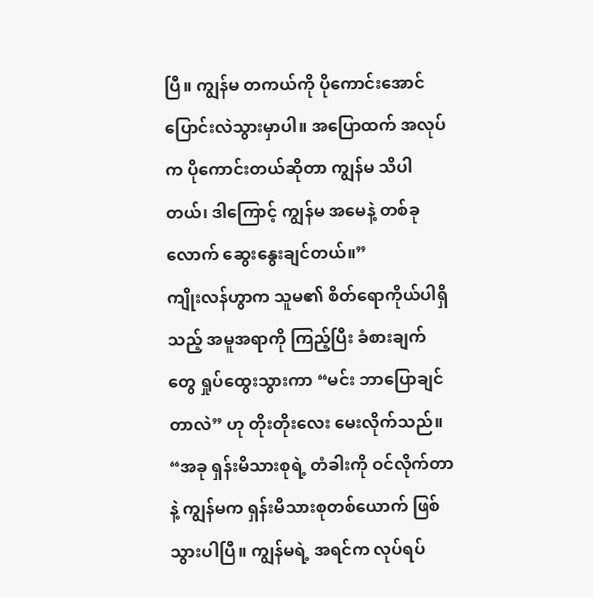ပြီ။ ကျွန်မ တကယ်ကို ပိုကောင်းအောင် ပြောင်းလဲသွားမှာပါ။ အပြောထက် အလုပ်က ပိုကောင်းတယ်ဆိုတာ ကျွန်မ သိပါတယ်၊ ဒါကြောင့် ကျွန်မ အမေနဲ့ တစ်ခုလောက် ဆွေးနွေးချင်တယ်။”
ကျိုးလန်ဟွာက သူမ၏ စိတ်ရောကိုယ်ပါရှိသည့် အမူအရာကို ကြည့်ပြီး ခံစားချက်တွေ ရှုပ်ထွေးသွားကာ “မင်း ဘာပြောချင်တာလဲ” ဟု တိုးတိုးလေး မေးလိုက်သည်။
“အခု ရှန်းမိသားစုရဲ့ တံခါးကို ဝင်လိုက်တာနဲ့ ကျွန်မက ရှန်းမိသားစုတစ်ယောက် ဖြစ်သွားပါပြီ။ ကျွန်မရဲ့ အရင်က လုပ်ရပ်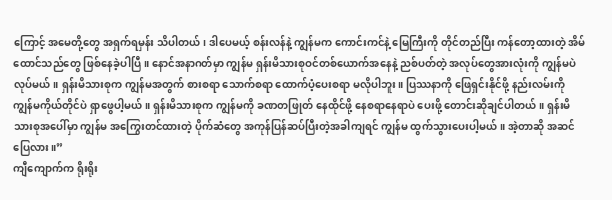ကြောင့် အမေတို့တွေ အရှက်ရမှန်း သိပါတယ်၊ ဒါပေမယ့် စန်းလန်နဲ့ ကျွန်မက ကောင်းကင်နဲ့ မြေကြီးကို တိုင်တည်ပြီး ကန်တော့ထားတဲ့ အိမ်ထောင်သည်တွေ ဖြစ်နေခဲ့ပါပြီ။ နောင်အနာဂတ်မှာ ကျွန်မ ရှန်းမိသားစုဝင်တစ်ယောက်အနေနဲ့ ညစ်ပတ်တဲ့ အလုပ်တွေအားလုံးကို ကျွန်မပဲ လုပ်မယ်။ ရှန်းမိသားစုက ကျွန်မအတွက် စားစရာ သောက်စရာ ထောက်ပံ့ပေးစရာ မလိုပါဘူး။ ပြဿနာကို ဖြေရှင်းနိုင်ဖို့ နည်းလမ်းကို ကျွန်မကိုယ်တိုင်ပဲ ရှာဖွေပါ့မယ်။ ရှန်းမိသားစုက ကျွန်မကို ခဏတဖြုတ် နေထိုင်ဖို့ နေစရာနေရာပဲ ပေးဖို့ တောင်းဆိုချင်ပါတယ်။ ရှန်းမိသားစုအပေါ်မှာ ကျွန်မ အကြွေးတင်ထားတဲ့ ပိုက်ဆံတွေ အကုန်ပြန်ဆပ်ပြီးတဲ့အခါကျရင် ကျွန်မ ထွက်သွားပေးပါ့မယ်။ အဲ့တာဆို အဆင်ပြေလား။”
ကျီကျောက်က ရိုးရိုး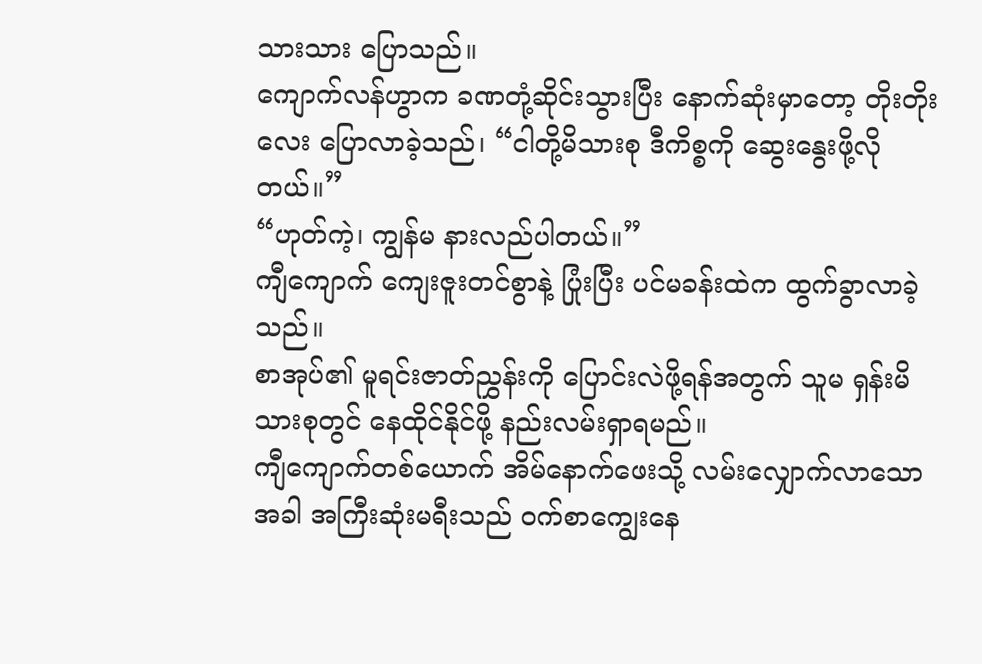သားသား ပြောသည်။
ကျောက်လန်ဟွာက ခဏတုံ့ဆိုင်းသွားပြီး နောက်ဆုံးမှာတော့ တိုးတိုးလေး ပြောလာခဲ့သည်၊ “ငါတို့မိသားစု ဒီကိစ္စကို ဆွေးနွေးဖို့လိုတယ်။”
“ဟုတ်ကဲ့၊ ကျွန်မ နားလည်ပါတယ်။”
ကျီကျောက် ကျေးဇူးတင်စွာနဲ့ ပြုံးပြီး ပင်မခန်းထဲက ထွက်ခွာလာခဲ့သည်။
စာအုပ်၏ မူရင်းဇာတ်ညွှန်းကို ပြောင်းလဲဖို့ရန်အတွက် သူမ ရှန်းမိသားစုတွင် နေထိုင်နိုင်ဖို့ နည်းလမ်းရှာရမည်။
ကျီကျောက်တစ်ယောက် အိမ်နောက်ဖေးသို့ လမ်းလျှောက်လာသောအခါ အကြီးဆုံးမရီးသည် ဝက်စာကျွေးနေ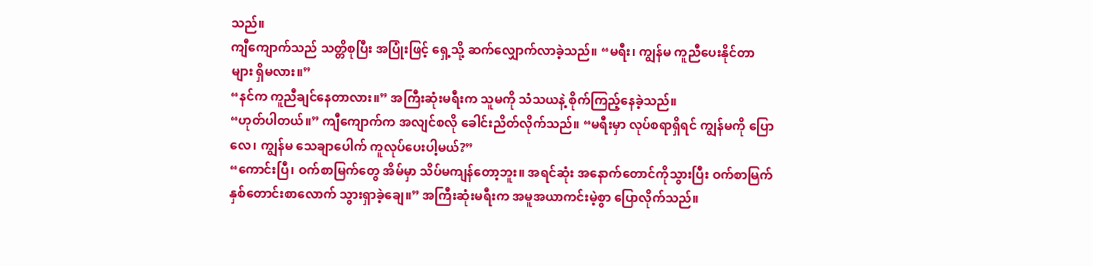သည်။
ကျီကျောက်သည် သတ္တိစုပြီး အပြုံးဖြင့် ရှေ့သို့ ဆက်လျှောက်လာခဲ့သည်။ “မရီး၊ ကျွန်မ ကူညီပေးနိုင်တာများ ရှိမလား။”
“နင်က ကူညီချင်နေတာလား။” အကြီးဆုံးမရီးက သူမကို သံသယနဲ့ စိုက်ကြည့်နေခဲ့သည်။
“ဟုတ်ပါတယ်။” ကျီကျောက်က အလျင်စလို ခေါင်းညိတ်လိုက်သည်။ “မရီးမှာ လုပ်စရာရှိရင် ကျွန်မကို ပြောလေ၊ ကျွန်မ သေချာပေါက် ကူလုပ်ပေးပါ့မယ်?”
“ကောင်းပြီ၊ ဝက်စာမြက်တွေ အိမ်မှာ သိပ်မကျန်တော့ဘူး။ အရင်ဆုံး အနောက်တောင်ကိုသွားပြီး ဝက်စာမြက် နှစ်တောင်းစာလောက် သွားရှာခဲ့ချေ။” အကြီးဆုံးမရီးက အမူအယာကင်းမဲ့စွာ ပြောလိုက်သည်။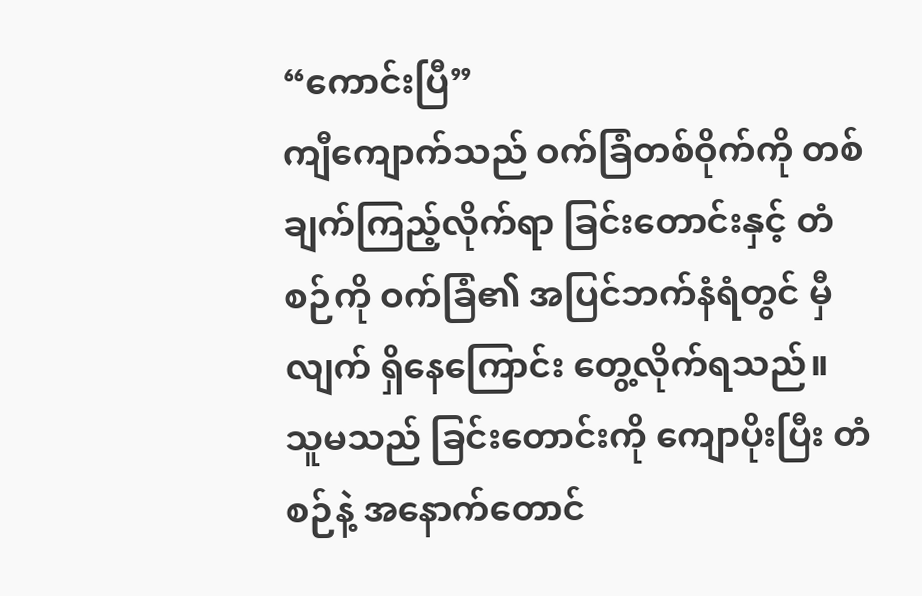“ကောင်းပြီ”
ကျီကျောက်သည် ဝက်ခြံတစ်ဝိုက်ကို တစ်ချက်ကြည့်လိုက်ရာ ခြင်းတောင်းနှင့် တံစဉ်ကို ဝက်ခြံ၏ အပြင်ဘက်နံရံတွင် မှီလျက် ရှိနေကြောင်း တွေ့လိုက်ရသည်။
သူမသည် ခြင်းတောင်းကို ကျောပိုးပြီး တံစဉ်နဲ့ အနောက်တောင်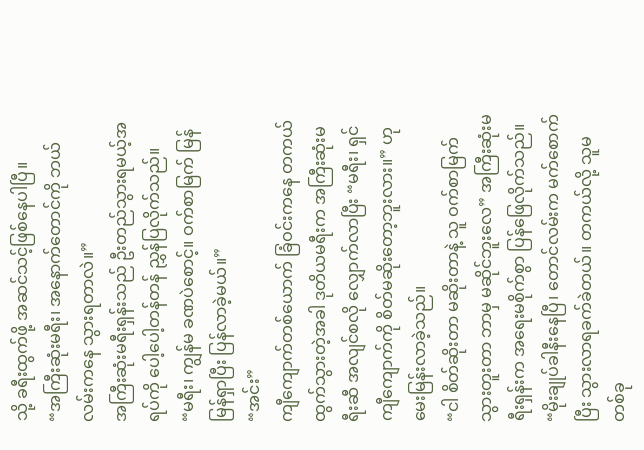သို့ ခရီးထွက်ဖို့ အဆင်သင့်ဖြစ်နေပါပြီ။
“အကြီးဆုံးမရီး၊ အနောက်တောင်ကို ဘယ်လမ်းကနေ သွားရတာလဲ။”
အကြီးဆုံးမရီးရှန်းသည် ဦးတည်သွားရမယ့်အရပ်ကို ပေါ့ပေါ့တန်တန် ညွှန်ပြလိုက်သည်။
“မရီး၊ ကျွန်မ ခဏပဲစောင့်။ ဝက်စာမြက် မြန်မြန်ရှာပြီး ပြန်လာခဲ့မယ်။”
“အင်း”
ကျီကျောက်တစ်ယောက် ခြံဝင်းကနေ တကယ်ထွက်သွားတဲ့အခါ ဒုတိယမရီးက အကြီးဆုံးမရီးဆီ အလျင်စလို လျှောက်လာပြီး “မရီး၊ ရှင် ကျီကျောက်ကို စိတ်မဆိုးတော့ဘူးလား။” ဟု မေးမြန်းလာခဲ့သည်။
“ငါ စိတ်ဆိုးတာ မဆိုးတာနဲ့ သူ ဝက်စာမြက် သွားတူးတာ ဘာမှ မဆိုင်ဘူးလေ” အကြီးဆုံးမရီးရှန်းက အရေးမစိုက်စွာ ပြန်ဖြေလိုက်သည်။ “မိုးချုပ်ခါနီးနေပြီ၊ တောင်လမ်းက မက်စောက်ပြီး သွားလာရခက်ခဲတယ်။ တကယ်လို့ သူမ တစ်ခု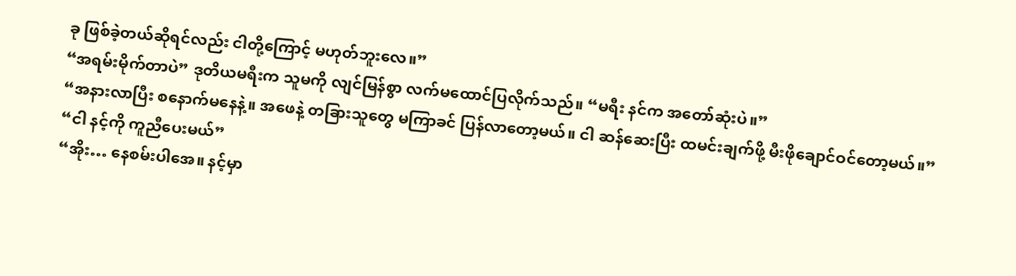ခု ဖြစ်ခဲ့တယ်ဆိုရင်လည်း ငါတို့ကြောင့် မဟုတ်ဘူးလေ။”
“အရမ်းမိုက်တာပဲ” ဒုတိယမရီးက သူမကို လျင်မြန်စွာ လက်မထောင်ပြလိုက်သည်။ “မရီး နင်က အတော်ဆုံးပဲ။”
“အနားလာပြီး စနောက်မနေနဲ့။ အဖေနဲ့ တခြားသူတွေ မကြာခင် ပြန်လာတော့မယ်။ ငါ ဆန်ဆေးပြီး ထမင်းချက်ဖို့ မီးဖိုချောင်ဝင်တော့မယ်။”
“ငါ နင့်ကို ကူညီပေးမယ်”
“အိုး… နေစမ်းပါအေ။ နင့်မှာ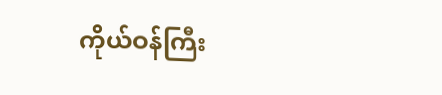ကိုယ်ဝန်ကြီး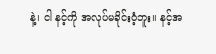နဲ့၊ ငါ နင့်ကို အလုပ်မခိုင်းဝံ့ဘူး။ နင့်အ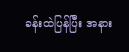ခန်းထဲပြန်ပြီး အနား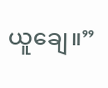ယူချေ။”